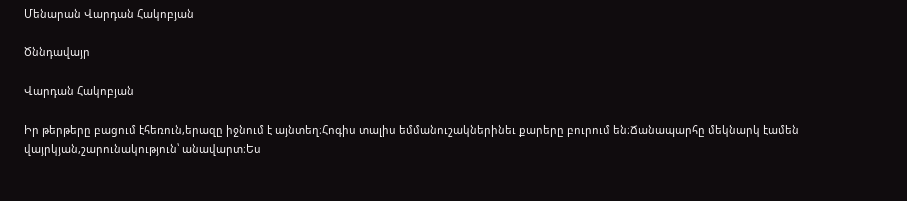Մենարան Վարդան Հակոբյան

Ծննդավայր

Վարդան Հակոբյան

Իր թերթերը բացում էհեռուն,երազը իջնում է այնտեղ։Հոգիս տալիս եմմանուշակներինեւ քարերը բուրում են։Ճանապարհը մեկնարկ էամեն վայրկյան,շարունակություն՝ անավարտ։Ես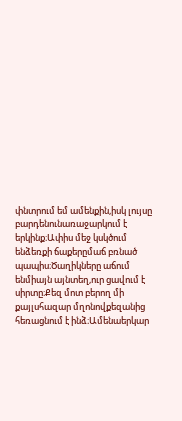փնտրում եմ ամենքին,իսկ լույսը բարդենունառաջարկում է երկինք։Ափիս մեջ կսկծում ենձեռքի ճաքերըմաճ բռնած պապիս։Ծաղիկները աճում ենմիայն այնտեղ,ուր ցավում է սիրտը։Քեզ մոտ բերող մի քայլսհազար մղոնովքեզանից հեռացնում է ինձ։Ամենաերկար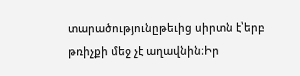տարածությունըթեւից սիրտն է՝երբ թռիչքի մեջ չէ աղավնին։Իր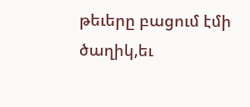թեւերը բացում էմի ծաղիկ,եւ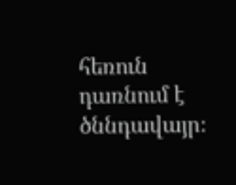հեռուն դառնում է ծննդավայր։